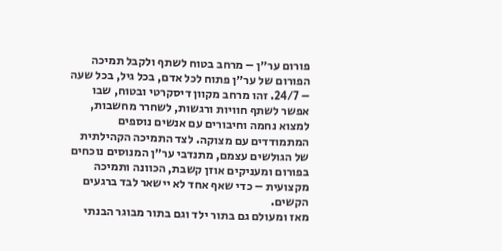פורום ער״ן – מרחב בטוח לשתף ולקבל תמיכה
הפורום של ער״ן פתוח לכל אדם, בכל גיל, בכל שעה – 24/7. זהו מרחב מקוון דיסקרטי ובטוח, שבו אפשר לשתף חוויות ורגשות, לשחרר מחשבות, למצוא נחמה וחיבורים עם אנשים נוספים המתמודדים עם מצוקה. לצד התמיכה הקהילתית של הגולשים עצמם, מתנדבי ער״ן המנוסים נוכחים בפורום ומעניקים אוזן קשבת, הכוונה ותמיכה מקצועית – כדי שאף אחד לא יישאר לבד ברגעים הקשים.
מאז ומעולם גם בתור ילד וגם בתור מבוגר הבנתי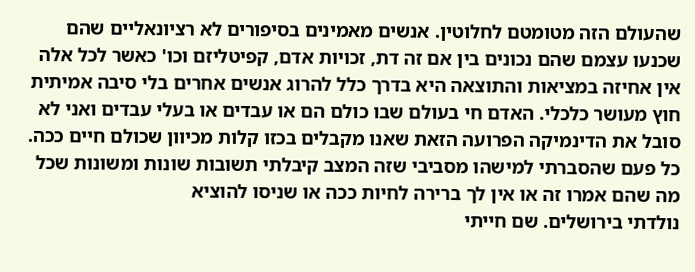שהעולם הזה מטומטם לחלוטין. אנשים מאמינים בסיפורים לא רציונאליים שהם שכנעו עצמם שהם נכונים בין אם זה דת, זכויות אדם, קפיטליזם וכו' כאשר לכל אלה אין אחיזה במציאות והתוצאה היא בדרך כלל להרוג אנשים אחרים בלי סיבה אמיתית חוץ מעושר כלכלי. האדם חי בעולם שבו כולם הם או עבדים או בעלי עבדים ואני לא סובל את הדינמיקה הפרועה הזאת שאנו מקבלים בכזו קלות מכיוון שכולם חיים ככה. כל פעם שהסברתי למישהו מסביבי שזה המצב קיבלתי תשובות שונות ומשונות שכל מה שהם אמרו זה או אין לך ברירה לחיות ככה או שניסו להוציא
נולדתי בירושלים. שם חייתי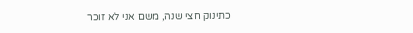כתינוק חצי שנה, משם אני לא זוכר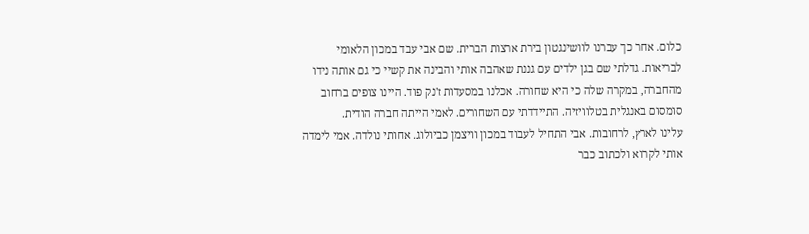כלום. אחר כך עברנו לוושינגטון בירת ארצות הברית. שם אבי עבד במכון הלאומי לבריאות. גדלתי שם בגן ילדים עם גננת שאהבה אותי והבינה את קשיי כי גם אותה נידו מהחברה, במקרה שלה כי היא שחורה. אכלנו במסעדות ז'נק פוד. היינו צופים ברחוב סומסום באנגלית בטלוויזיה. התיידדתי עם השחורים. לאמי הייתה חברה הודית.
עלינו לארץ, לרחובות. אבי התחיל לעבוד במכון וויצמן כביולוג. אחותי נולדה. אמי לימדה אותי לקרוא ולכתוב כבר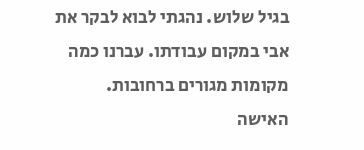בגיל שלוש. נהגתי לבוא לבקר את אבי במקום עבודתו. עברנו כמה מקומות מגורים ברחובות.
האישה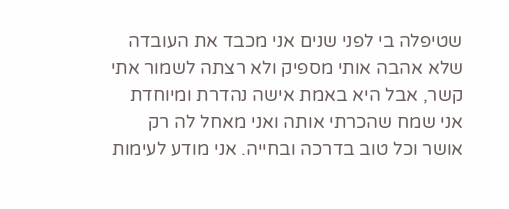שטיפלה בי לפני שנים אני מכבד את העובדה שלא אהבה אותי מספיק ולא רצתה לשמור אתי קשר, אבל היא באמת אישה נהדרת ומיוחדת אני שמח שהכרתי אותה ואני מאחל לה רק אושר וכל טוב בדרכה ובחייה. אני מודע לעימות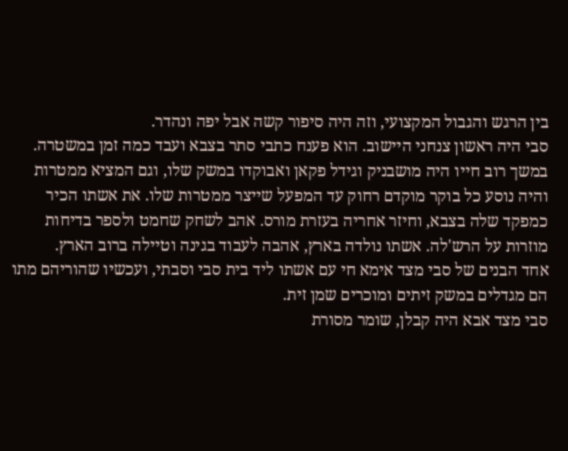בין הרגש והגבול המקצועי, וזה היה סיפור קשה אבל יפה ונהדר.
סבי היה ראשון צנחני היישוב. הוא פענח כתבי סתר בצבא ועבד כמה זמן במשטרה. במשך רוב חייו היה מושבניק וגידל פקאן ואבוקדו במשק שלו, וגם המציא ממטרות והיה נוסע כל בוקר מוקדם רחוק עד המפעל שייצר ממטרות שלו. את אשתו הכיר כמפקד שלה בצבא, וחיזר אחריה בעזרת מורס. אהב לשחק שחמט ולספר בדיחות מוזרות על הרש'לה. אשתו נולדה בארץ, אהבה לעבוד בגינה וטיילה ברוב הארץ.
אחד הבנים של סבי מצד אימא חי עם אשתו ליד בית סבי וסבתי, ועכשיו שהוריהם מתו הם מגדלים במשק זיתים ומוכרים שמן זית.
סבי מצד אבא היה קבלן, שומר מסורת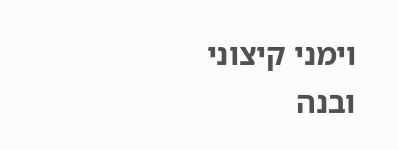וימני קיצוני ובנה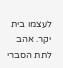לעצמו בית יקר. אהב לתת הסברי